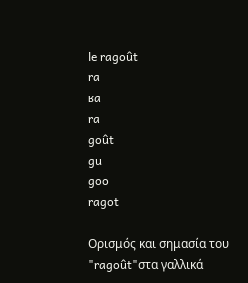le ragoût
ra
ʁa
ra
goût
gu
goo
ragot

Ορισμός και σημασία του "ragoût"στα γαλλικά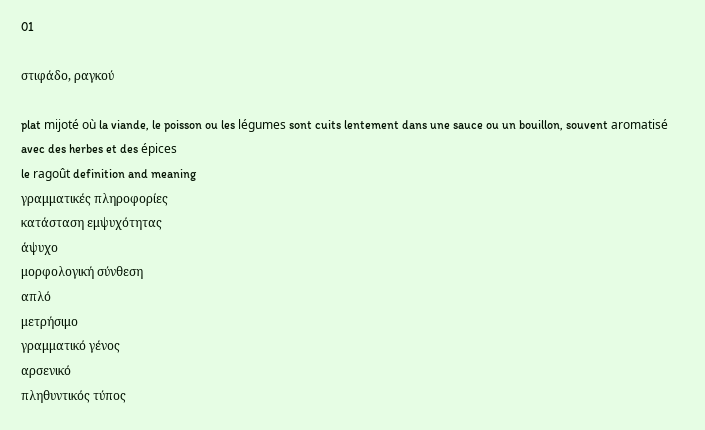01

στιφάδο, ραγκού

plat mijoté où la viande, le poisson ou les légumes sont cuits lentement dans une sauce ou un bouillon, souvent aromatisé avec des herbes et des épices
le ragoût definition and meaning
γραμματικές πληροφορίες
κατάσταση εμψυχότητας
άψυχο
μορφολογική σύνθεση
απλό
μετρήσιμο
γραμματικό γένος
αρσενικό
πληθυντικός τύπος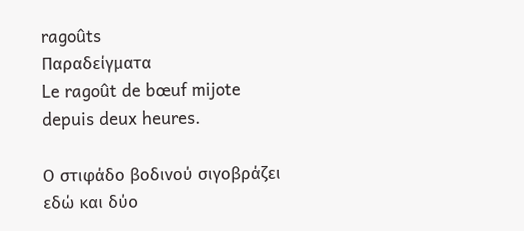ragoûts
Παραδείγματα
Le ragoût de bœuf mijote depuis deux heures.

Ο στιφάδο βοδινού σιγοβράζει εδώ και δύο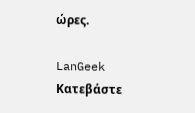ώρες.

LanGeek
Κατεβάστε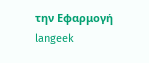την Εφαρμογή
langeek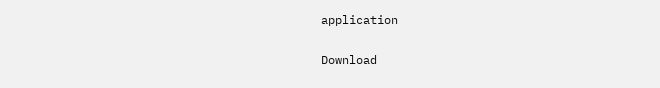application

Download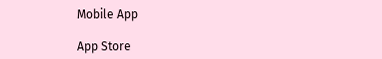Mobile App

App Store